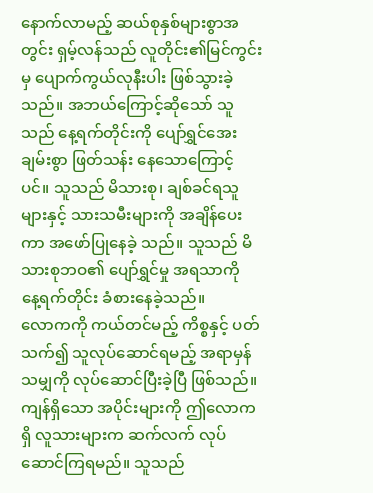နောက်လာမည့် ဆယ်စုနှစ်များစွာအတွင်း ရှမ့်လန်သည် လူတိုင်း၏မြင်ကွင်းမှ ပျောက်ကွယ်လုနီးပါး ဖြစ်သွားခဲ့သည်။ အဘယ်ကြောင့်ဆိုသော် သူသည် နေ့ရက်တိုင်းကို ပျော်ရွှင်အေးချမ်းစွာ ဖြတ်သန်း နေသောကြောင့်ပင်။ သူသည် မိသားစု၊ ချစ်ခင်ရသူများနှင့် သားသမီးများကို အချိန်ပေးကာ အဖော်ပြုနေခဲ့ သည်။ သူသည် မိသားစုဘဝ၏ ပျော်ရွှင်မှု အရသာကို နေ့ရက်တိုင်း ခံစားနေခဲ့သည်။
လောကကို ကယ်တင်မည့် ကိစ္စနှင့် ပတ်သက်၍ သူလုပ်ဆောင်ရမည့် အရာမှန်သမျှကို လုပ်ဆောင်ပြီးခဲ့ပြီ ဖြစ်သည်။ ကျန်ရှိသော အပိုင်းများကို ဤလောကရှိ လူသားများက ဆက်လက် လုပ်ဆောင်ကြရမည်။ သူသည်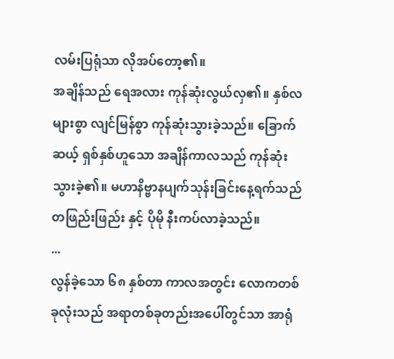လမ်းပြရုံသာ လိုအပ်တော့၏။
အချိန်သည် ရေအလား ကုန်ဆုံးလွယ်လှ၏။ နှစ်လများစွာ လျင်မြန်စွာ ကုန်ဆုံးသွားခဲ့သည်။ ခြောက်ဆယ့် ရှစ်နှစ်ဟူသော အချိန်ကာလသည် ကုန်ဆုံးသွားခဲ့၏။ မဟာနိဗ္ဗာနပျက်သုန်းခြင်းနေ့ရက်သည် တဖြည်းဖြည်း နှင့် ပိုမို နီးကပ်လာခဲ့သည်။
...
လွန်ခဲ့သော ၆၈ နှစ်တာ ကာလအတွင်း လောကတစ်ခုလုံးသည် အရာတစ်ခုတည်းအပေါ်တွင်သာ အာရုံ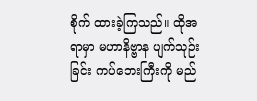စိုက် ထားခဲ့ကြသည်။ ထိုအရာမှာ မဟာနိဗ္ဗာန ပျက်သုဉ်းခြင်း ကပ်ဘေးကြီးကို မည်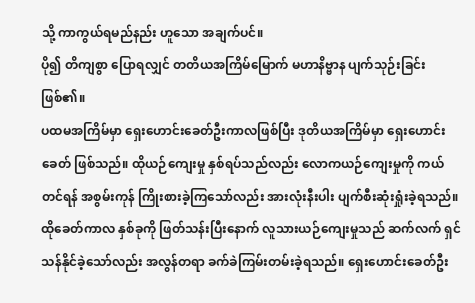သို့ ကာကွယ်ရမည်နည်း ဟူသော အချက်ပင်။
ပို၍ တိကျစွာ ပြောရလျှင် တတိယအကြိမ်မြောက် မဟာနိဗ္ဗာန ပျက်သုဉ်းခြင်း ဖြစ်၏။
ပထမအကြိမ်မှာ ရှေးဟောင်းခေတ်ဦးကာလဖြစ်ပြီး ဒုတိယအကြိမ်မှာ ရှေးဟောင်းခေတ် ဖြစ်သည်။ ထိုယဉ်ကျေးမှု နှစ်ရပ်သည်လည်း လောကယဉ်ကျေးမှုကို ကယ်တင်ရန် အစွမ်းကုန် ကြိုးစားခဲ့ကြသော်လည်း အားလုံးနီးပါး ပျက်စီးဆုံးရှုံးခဲ့ရသည်။
ထိုခေတ်ကာလ နှစ်ခုကို ဖြတ်သန်းပြီးနောက် လူသားယဉ်ကျေးမှုသည် ဆက်လက် ရှင်သန်နိုင်ခဲ့သော်လည်း အလွန်တရာ ခက်ခဲကြမ်းတမ်းခဲ့ရသည်။ ရှေးဟောင်းခေတ်ဦး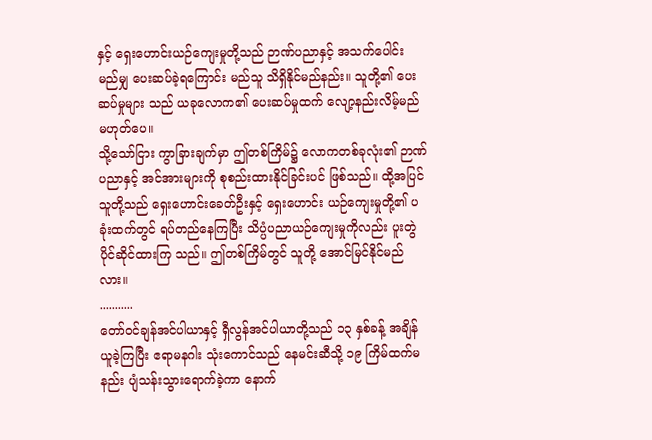နှင့် ရှေးဟောင်းယဉ်ကျေးမှုတို့သည် ဉာဏ်ပညာနှင့် အသက်ပေါင်း မည်မျှ ပေးဆပ်ခဲ့ရကြောင်း မည်သူ သိရှိနိုင်မည်နည်း။ သူတို့၏ ပေးဆပ်မှုများ သည် ယခုလောက၏ ပေးဆပ်မှုထက် လျော့နည်းလိမ့်မည် မဟုတ်ပေ။
သို့သော်ငြား ကွာခြားချက်မှာ ဤတစ်ကြိမ်၌ လောကတစ်ခုလုံး၏ ဉာဏ်ပညာနှင့် အင်အားများကို စုစည်းထားနိုင်ခြင်းပင် ဖြစ်သည်။ ထို့အပြင် သူတို့သည် ရှေးဟောင်းခေတ်ဦးနှင့် ရှေးဟောင်း ယဉ်ကျေးမှုတို့၏ ပခုံးထက်တွင် ရပ်တည်နေကြပြီး သိပ္ပံပညာယဉ်ကျေးမှုကိုလည်း ပူးတွဲ ပိုင်ဆိုင်ထားကြ သည်။ ဤတစ်ကြိမ်တွင် သူတို့ အောင်မြင်နိုင်မည်လား။
...........
တော်ဝင်ချန်အင်ပါယာနှင့် ရှီလွန်အင်ပါယာတို့သည် ၁၃ နှစ်ခန့် အချိန်ယူခဲ့ကြပြီး ဧရာမနဂါး သုံးကောင်သည် နေမင်းဆီသို့ ၁၉ ကြိမ်ထက်မနည်း ပျံသန်းသွားရောက်ခဲ့ကာ နောက်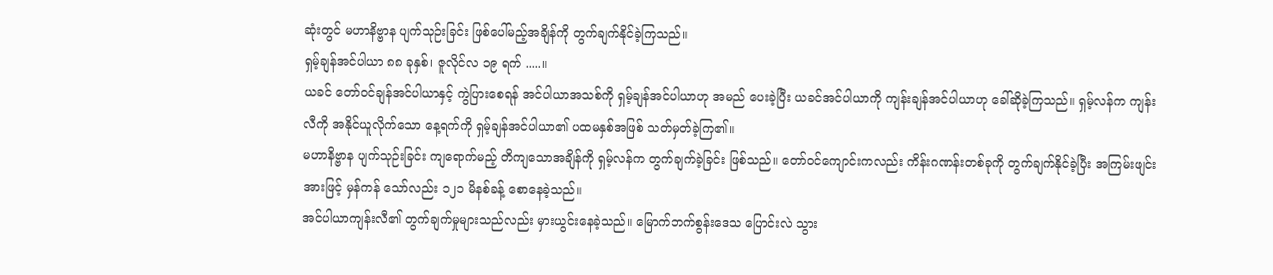ဆုံးတွင် မဟာနိဗ္ဗာန ပျက်သုဉ်းခြင်း ဖြစ်ပေါ်မည့်အချိန်ကို တွက်ချက်နိုင်ခဲ့ကြသည်။
ရှမ့်ချန်အင်ပါယာ ၈၈ ခုနှစ်၊ ဇူလိုင်လ ၁၉ ရက် .....။
ယခင် တော်ဝင်ချန်အင်ပါယာနှင့် ကွဲပြားစေရန် အင်ပါယာအသစ်ကို ရှမ့်ချန်အင်ပါယာဟု အမည် ပေးခဲ့ပြီး ယခင်အင်ပါယာကို ကျန်းချန်အင်ပါယာဟု ခေါ်ဆိုခဲ့ကြသည်။ ရှမ့်လန်က ကျန်းလီကို အနိုင်ယူလိုက်သော နေ့ရက်ကို ရှမ့်ချန်အင်ပါယာ၏ ပထမနှစ်အဖြစ် သတ်မှတ်ခဲ့ကြ၏။
မဟာနိဗ္ဗာန ပျက်သုဉ်းခြင်း ကျရောက်မည့် တိကျသောအချိန်ကို ရှမ့်လန်က တွက်ချက်ခဲ့ခြင်း ဖြစ်သည်။ တော်ဝင်ကျောင်းကလည်း ကိန်းဂဏန်းတစ်ခုကို တွက်ချက်နိုင်ခဲ့ပြီး အကြမ်းဖျင်းအားဖြင့် မှန်ကန် သော်လည်း ၁၂၁ မိနစ်ခန့် စောနေခဲ့သည်။
အင်ပါယာကျန်းလီ၏ တွက်ချက်မှုများသည်လည်း မှားယွင်းနေခဲ့သည်။ မြောက်ဘက်စွန်းဒေသ ပြောင်းလဲ သွား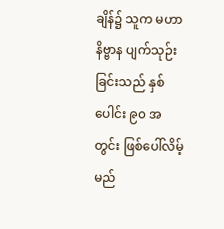ချိန်၌ သူက မဟာနိဗ္ဗာန ပျက်သုဉ်းခြင်းသည် နှစ်ပေါင်း ၉၀ အတွင်း ဖြစ်ပေါ်လိမ့်မည်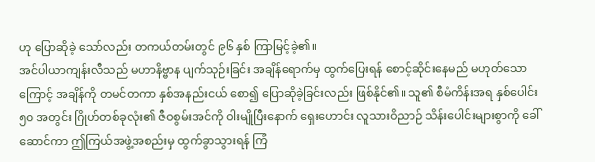ဟု ပြောဆိုခဲ့ သော်လည်း တကယ်တမ်းတွင် ၉၆ နှစ် ကြာမြင့်ခဲ့၏။
အင်ပါယာကျန်းလီသည် မဟာနိဗ္ဗာန ပျက်သုဉ်းခြင်း အချိန်ရောက်မှ ထွက်ပြေးရန် စောင့်ဆိုင်းနေမည် မဟုတ်သောကြောင့် အချိန်ကို တမင်တကာ နှစ်အနည်းငယ် စော၍ ပြောဆိုခဲ့ခြင်းလည်း ဖြစ်နိုင်၏။ သူ၏ စီမံကိန်းအရ နှစ်ပေါင်း ၅၀ အတွင်း ဂြိုဟ်တစ်ခုလုံး၏ ဇီဝစွမ်းအင်ကို ဝါးမျိုပြီးနောက် ရှေးဟောင်း လူသားဝိညာဉ် သိန်းပေါင်းများစွာကို ခေါ်ဆောင်ကာ ဤကြယ်အဖွဲ့အစည်းမှ ထွက်ခွာသွားရန် ကြံ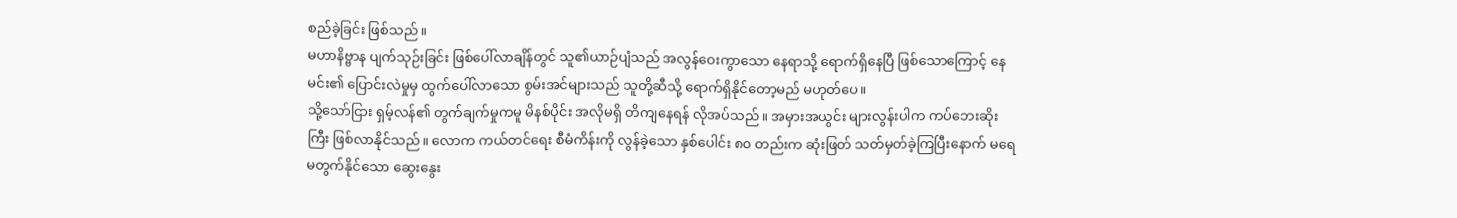စည်ခဲ့ခြင်း ဖြစ်သည်။
မဟာနိဗ္ဗာန ပျက်သုဉ်းခြင်း ဖြစ်ပေါ်လာချိန်တွင် သူ၏ယာဉ်ပျံသည် အလွန်ဝေးကွာသော နေရာသို့ ရောက်ရှိနေပြီ ဖြစ်သောကြောင့် နေမင်း၏ ပြောင်းလဲမှုမှ ထွက်ပေါ်လာသော စွမ်းအင်များသည် သူတို့ဆီသို့ ရောက်ရှိနိုင်တော့မည် မဟုတ်ပေ။
သို့သော်ငြား ရှမ့်လန်၏ တွက်ချက်မှုကမူ မိနစ်ပိုင်း အလိုမရှိ တိကျနေရန် လိုအပ်သည်။ အမှားအယွင်း များလွန်းပါက ကပ်ဘေးဆိုးကြီး ဖြစ်လာနိုင်သည်။ လောက ကယ်တင်ရေး စီမံကိန်းကို လွန်ခဲ့သော နှစ်ပေါင်း ၈၀ တည်းက ဆုံးဖြတ် သတ်မှတ်ခဲ့ကြပြီးနောက် မရေမတွက်နိုင်သော ဆွေးနွေး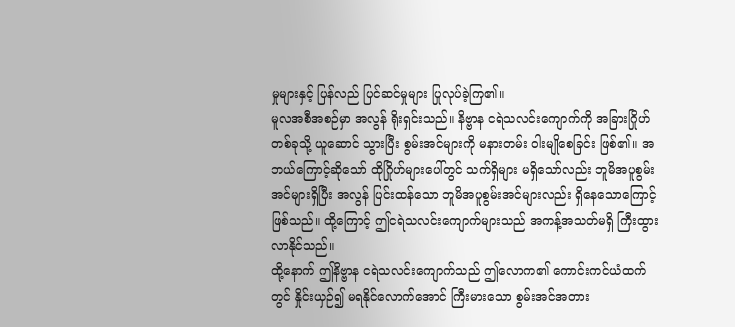မှုများနှင့် ပြန်လည် ပြင်ဆင်မှုများ ပြုလုပ်ခဲ့ကြ၏။
မူလအစီအစဉ်မှာ အလွန် ရိုးရှင်းသည်။ နိဗ္ဗာန ငရဲသလင်းကျောက်ကို အခြားဂြိုဟ်တစ်ခုသို့ ယူဆောင် သွားပြီး စွမ်းအင်များကို မနားတမ်း ဝါးမျိုစေခြင်း ဖြစ်၏။ အဘယ်ကြောင့်ဆိုသော် ထိုဂြိုဟ်များပေါ်တွင် သက်ရှိများ မရှိသော်လည်း ဘူမိအပူစွမ်းအင်များရှိပြီး အလွန် ပြင်းထန်သော ဘူမိအပူစွမ်းအင်များလည်း ရှိနေသောကြောင့် ဖြစ်သည်။ ထို့ကြောင့် ဤငရဲသလင်းကျောက်များသည် အကန့်အသတ်မရှိ ကြီးထွား လာနိုင်သည်။
ထို့နောက် ဤနိဗ္ဗာန ငရဲသလင်းကျောက်သည် ဤလောက၏ ကောင်းကင်ယံထက်တွင် နှိုင်းယှဉ်၍ မရနိုင်လောက်အောင် ကြီးမားသော စွမ်းအင်အတား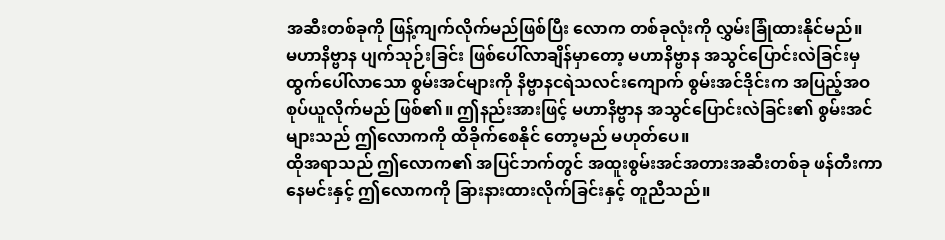အဆီးတစ်ခုကို ဖြန့်ကျက်လိုက်မည်ဖြစ်ပြီး လောက တစ်ခုလုံးကို လွှမ်းခြုံထားနိုင်မည်။
မဟာနိဗ္ဗာန ပျက်သုဉ်းခြင်း ဖြစ်ပေါ်လာချိန်မှာတော့ မဟာနိဗ္ဗာန အသွင်ပြောင်းလဲခြင်းမှ ထွက်ပေါ်လာသော စွမ်းအင်များကို နိဗ္ဗာနငရဲသလင်းကျောက် စွမ်းအင်ဒိုင်းက အပြည့်အဝ စုပ်ယူလိုက်မည် ဖြစ်၏။ ဤနည်းအားဖြင့် မဟာနိဗ္ဗာန အသွင်ပြောင်းလဲခြင်း၏ စွမ်းအင်များသည် ဤလောကကို ထိခိုက်စေနိုင် တော့မည် မဟုတ်ပေ။
ထိုအရာသည် ဤလောက၏ အပြင်ဘက်တွင် အထူးစွမ်းအင်အတားအဆီးတစ်ခု ဖန်တီးကာ နေမင်းနှင့် ဤလောကကို ခြားနားထားလိုက်ခြင်းနှင့် တူညီသည်။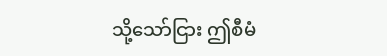သို့သော်ငြား ဤစီမံ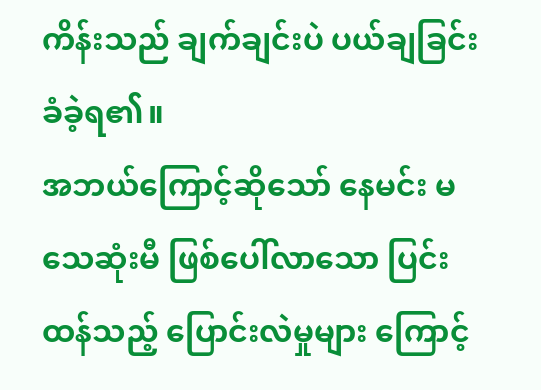ကိန်းသည် ချက်ချင်းပဲ ပယ်ချခြင်း ခံခဲ့ရ၏။
အဘယ်ကြောင့်ဆိုသော် နေမင်း မသေဆုံးမီ ဖြစ်ပေါ်လာသော ပြင်းထန်သည့် ပြောင်းလဲမှုများ ကြောင့်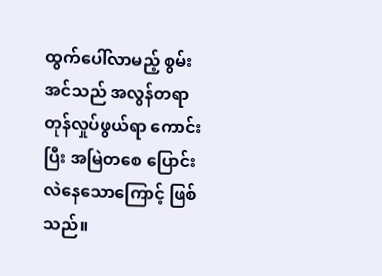ထွက်ပေါ်လာမည့် စွမ်းအင်သည် အလွန်တရာ တုန်လှုပ်ဖွယ်ရာ ကောင်းပြီး အမြဲတစေ ပြောင်းလဲနေသောကြောင့် ဖြစ်သည်။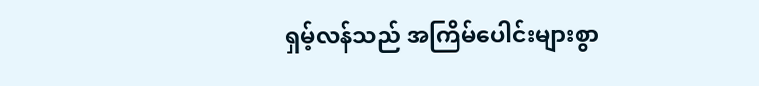ရှမ့်လန်သည် အကြိမ်ပေါင်းများစွာ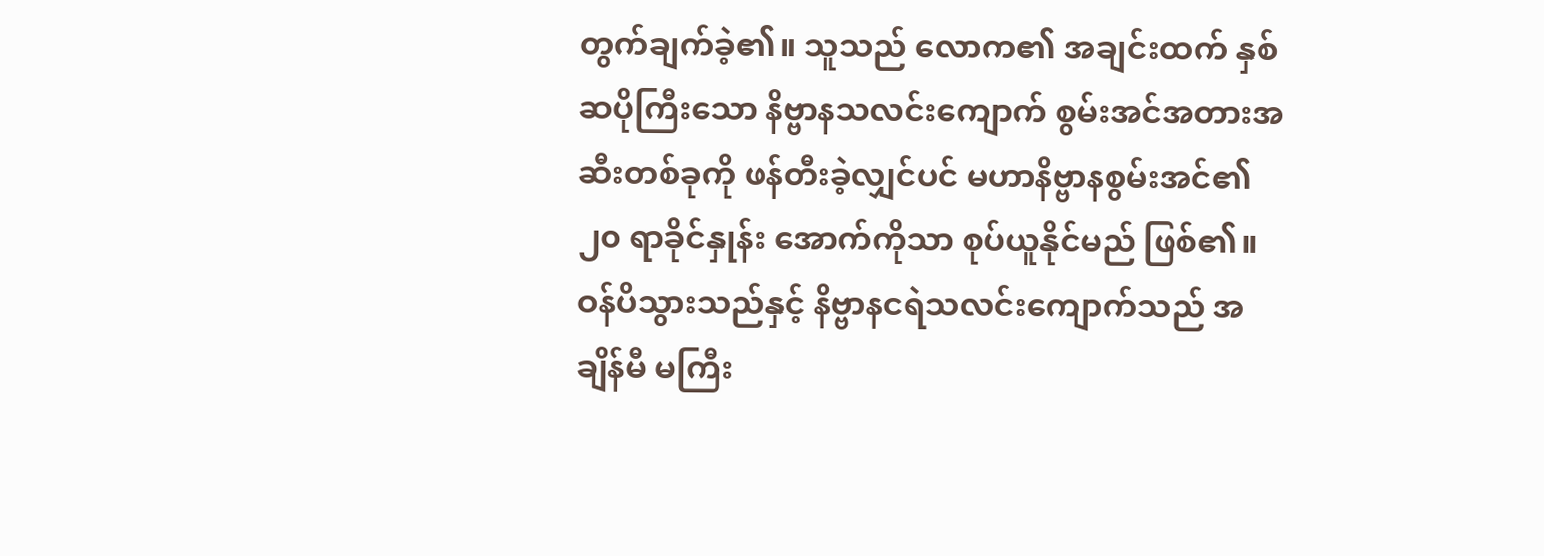တွက်ချက်ခဲ့၏။ သူသည် လောက၏ အချင်းထက် နှစ်ဆပိုကြီးသော နိဗ္ဗာနသလင်းကျောက် စွမ်းအင်အတားအဆီးတစ်ခုကို ဖန်တီးခဲ့လျှင်ပင် မဟာနိဗ္ဗာနစွမ်းအင်၏ ၂၀ ရာခိုင်နှုန်း အောက်ကိုသာ စုပ်ယူနိုင်မည် ဖြစ်၏။
ဝန်ပိသွားသည်နှင့် နိဗ္ဗာနငရဲသလင်းကျောက်သည် အချိန်မီ မကြီး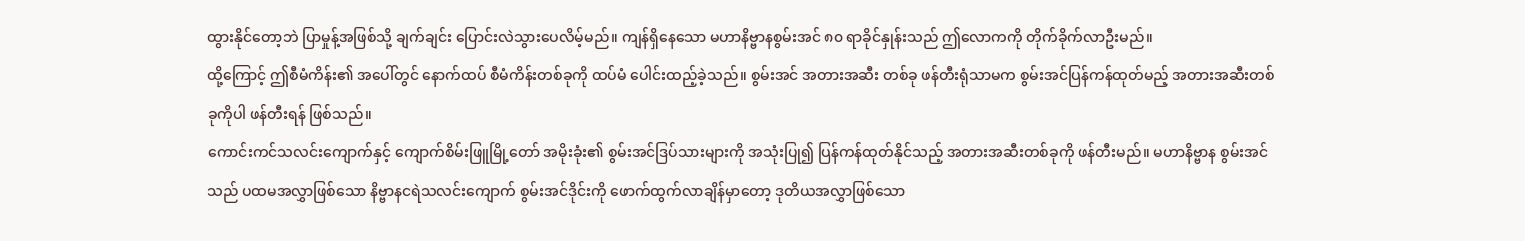ထွားနိုင်တော့ဘဲ ပြာမှုန့်အဖြစ်သို့ ချက်ချင်း ပြောင်းလဲသွားပေလိမ့်မည်။ ကျန်ရှိနေသော မဟာနိဗ္ဗာနစွမ်းအင် ၈၀ ရာခိုင်နှုန်းသည် ဤလောကကို တိုက်ခိုက်လာဦးမည်။
ထို့ကြောင့် ဤစီမံကိန်း၏ အပေါ်တွင် နောက်ထပ် စီမံကိန်းတစ်ခုကို ထပ်မံ ပေါင်းထည့်ခဲ့သည်။ စွမ်းအင် အတားအဆီး တစ်ခု ဖန်တီးရုံသာမက စွမ်းအင်ပြန်ကန်ထုတ်မည့် အတားအဆီးတစ်ခုကိုပါ ဖန်တီးရန် ဖြစ်သည်။
ကောင်းကင်သလင်းကျောက်နှင့် ကျောက်စိမ်းဖြူမြို့တော် အမိုးခုံး၏ စွမ်းအင်ဒြပ်သားများကို အသုံးပြု၍ ပြန်ကန်ထုတ်နိုင်သည့် အတားအဆီးတစ်ခုကို ဖန်တီးမည်။ မဟာနိဗ္ဗာန စွမ်းအင်သည် ပထမအလွှာဖြစ်သော နိဗ္ဗာနငရဲသလင်းကျောက် စွမ်းအင်ဒိုင်းကို ဖောက်ထွက်လာချိန်မှာတော့ ဒုတိယအလွှာဖြစ်သော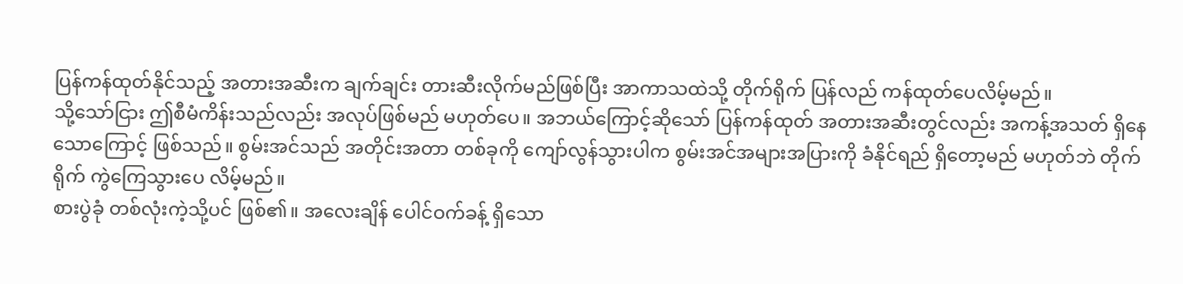ပြန်ကန်ထုတ်နိုင်သည့် အတားအဆီးက ချက်ချင်း တားဆီးလိုက်မည်ဖြစ်ပြီး အာကာသထဲသို့ တိုက်ရိုက် ပြန်လည် ကန်ထုတ်ပေလိမ့်မည်။
သို့သော်ငြား ဤစီမံကိန်းသည်လည်း အလုပ်ဖြစ်မည် မဟုတ်ပေ။ အဘယ်ကြောင့်ဆိုသော် ပြန်ကန်ထုတ် အတားအဆီးတွင်လည်း အကန့်အသတ် ရှိနေသောကြောင့် ဖြစ်သည်။ စွမ်းအင်သည် အတိုင်းအတာ တစ်ခုကို ကျော်လွန်သွားပါက စွမ်းအင်အများအပြားကို ခံနိုင်ရည် ရှိတော့မည် မဟုတ်ဘဲ တိုက်ရိုက် ကွဲကြေသွားပေ လိမ့်မည်။
စားပွဲခုံ တစ်လုံးကဲ့သို့ပင် ဖြစ်၏။ အလေးချိန် ပေါင်ဝက်ခန့် ရှိသော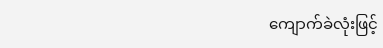ကျောက်ခဲလုံးဖြင့်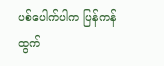ပစ်ပေါက်ပါက ပြန်ကန် ထွက်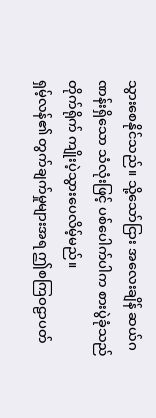သွားစေနိုင်သည်။ သို့သော်ငြား အလေးချိန် ဆယ်ဂဏန်းရှိသော သံလုံးဖြင့် ပစ်ပေါက်ပါက စားပွဲခုံသည် တိုက်ရိုက် ကျိုးပဲ့သွားပေလိမ့်မည်။
ရှမ့်လန်၏ တွက်ချက်မှုများအရ ဤစကြဝဠာပတ်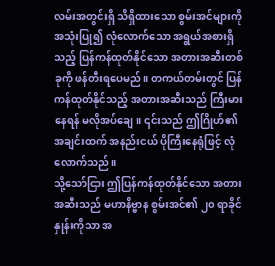လမ်းအတွင်းရှိ သိရှိထားသော စွမ်းအင်များကို အသုံးပြု၍ လုံလောက်သော အရွယ်အစားရှိသည့် ပြန်ကန်ထုတ်နိုင်သော အတားအဆီးတစ်ခုကို ဖန်တီးရပေမည်။ တကယ်တမ်းတွင် ပြန်ကန်ထုတ်နိုင်သည့် အတားအဆီးသည် ကြီးမားနေရန် မလိုအပ်ချေ။ ၎င်းသည် ဤဂြိုဟ်၏ အချင်းထက် အနည်းငယ် ပိုကြီးနေရုံဖြင့် လုံလောက်သည်။
သို့သော်ငြား ဤပြန်ကန်ထုတ်နိုင်သော အတားအဆီးသည် မဟာနိဗ္ဗာန စွမ်းအင်၏ ၂၀ ရာခိုင်နှုန်းကိုသာ အ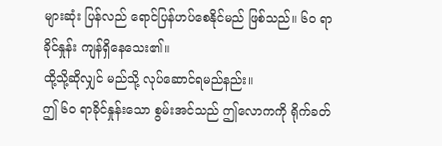များဆုံး ပြန်လည် ရောင်ပြန်ဟပ်စေနိုင်မည် ဖြစ်သည်။ ၆၀ ရာခိုင်နှုန်း ကျန်ရှိနေသေး၏။
ထို့သို့ဆိုလျှင် မည်သို့ လုပ်ဆောင်ရမည်နည်း။
ဤ ၆၀ ရာခိုင်နှုန်းသော စွမ်းအင်သည် ဤလောကကို ရိုက်ခတ်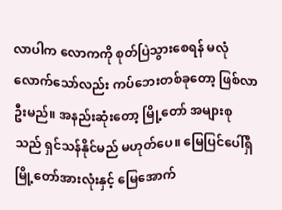လာပါက လောကကို စုတ်ပြဲသွားစေရန် မလုံလောက်သော်လည်း ကပ်ဘေးတစ်ခုတော့ ဖြစ်လာဦးမည်။ အနည်းဆုံးတော့ မြို့တော် အများစု သည် ရှင်သန်နိုင်မည် မဟုတ်ပေ။ မြေပြင်ပေါ်ရှိ မြို့တော်အားလုံးနှင့် မြေအောက်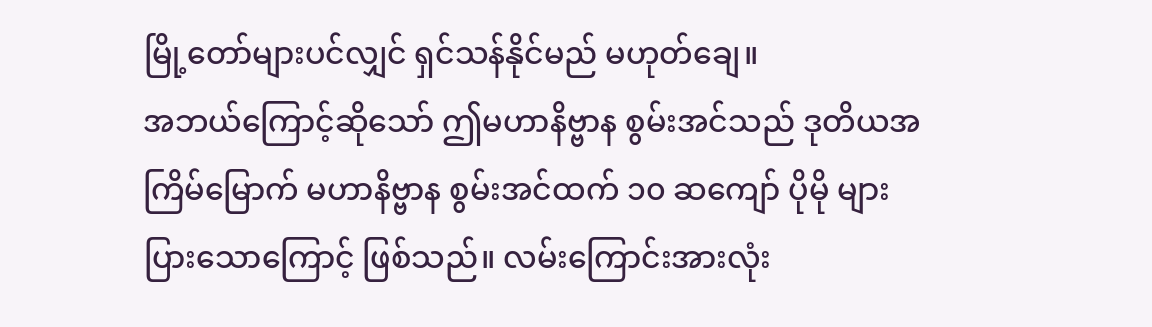မြို့တော်များပင်လျှင် ရှင်သန်နိုင်မည် မဟုတ်ချေ။
အဘယ်ကြောင့်ဆိုသော် ဤမဟာနိဗ္ဗာန စွမ်းအင်သည် ဒုတိယအကြိမ်မြောက် မဟာနိဗ္ဗာန စွမ်းအင်ထက် ၁၀ ဆကျော် ပိုမို များပြားသောကြောင့် ဖြစ်သည်။ လမ်းကြောင်းအားလုံး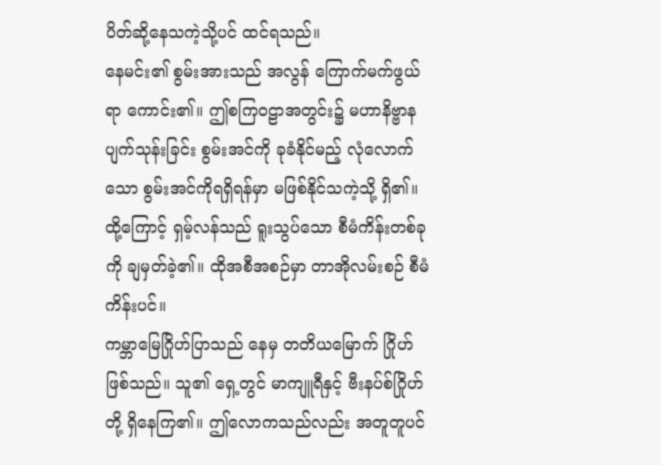ပိတ်ဆို့နေသကဲ့သို့ပင် ထင်ရသည်။
နေမင်း၏ စွမ်းအားသည် အလွန် ကြောက်မက်ဖွယ်ရာ ကောင်း၏။ ဤစကြဝဠာအတွင်း၌ မဟာနိဗ္ဗာန ပျက်သုန်းခြင်း စွမ်းအင်ကို ခုခံနိုင်မည့် လုံလောက်သော စွမ်းအင်ကိုရရှိရန်မှာ မဖြစ်နိုင်သကဲ့သို့ ရှိ၏။
ထို့ကြောင့် ရှမ့်လန်သည် ရူးသွပ်သော စီမံကိန်းတစ်ခုကို ချမှတ်ခဲ့၏။ ထိုအစီအစဉ်မှာ တာအိုလမ်းစဉ် စီမံကိန်းပင်။
ကမ္ဘာမြေဂြိုဟ်ပြာသည် နေမှ တတိယမြောက် ဂြိုဟ်ဖြစ်သည်။ သူ၏ ရှေ့တွင် မာကျူရီနှင့် ဗီးနပ်စ်ဂြိုဟ်တို့ ရှိနေကြ၏။ ဤလောကသည်လည်း အတူတူပင်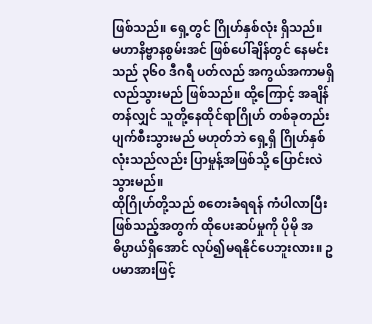ဖြစ်သည်။ ရှေ့တွင် ဂြိုဟ်နှစ်လုံး ရှိသည်။
မဟာနိဗ္ဗာနစွမ်းအင် ဖြစ်ပေါ်ချိန်တွင် နေမင်းသည် ၃၆၀ ဒီဂရီ ပတ်လည် အကွယ်အကာမရှိ လည်သွားမည် ဖြစ်သည်။ ထို့ကြောင့် အချိန်တန်လျှင် သူတို့နေထိုင်ရာဂြိုဟ် တစ်ခုတည်း ပျက်စီးသွားမည် မဟုတ်ဘဲ ရှေ့ရှိ ဂြိုဟ်နှစ်လုံးသည်လည်း ပြာမှုန့်အဖြစ်သို့ ပြောင်းလဲသွားမည်။
ထိုဂြိုဟ်တို့သည် စတေးခံရရန် ကံပါလာပြီး ဖြစ်သည့်အတွက် ထိုပေးဆပ်မှုကို ပိုမို အဓိပ္ပာယ်ရှိအောင် လုပ်၍မရနိုင်ပေဘူးလား။ ဥပမာအားဖြင့်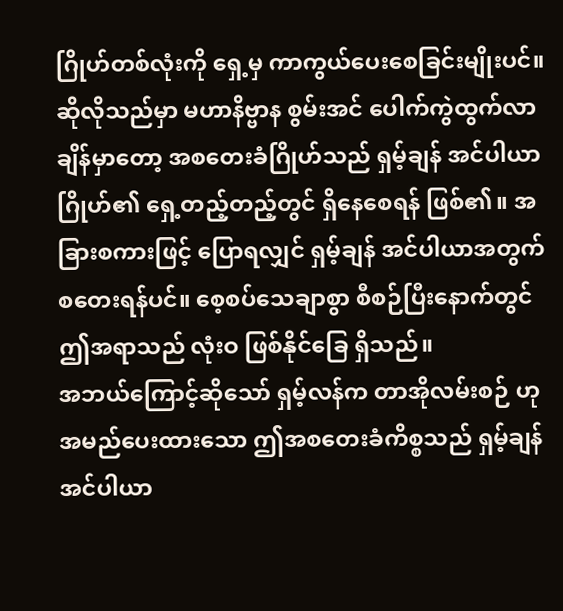ဂြိုဟ်တစ်လုံးကို ရှေ့မှ ကာကွယ်ပေးစေခြင်းမျိုးပင်။
ဆိုလိုသည်မှာ မဟာနိဗ္ဗာန စွမ်းအင် ပေါက်ကွဲထွက်လာချိန်မှာတော့ အစတေးခံဂြိုဟ်သည် ရှမ့်ချန် အင်ပါယာဂြိုဟ်၏ ရှေ့တည့်တည့်တွင် ရှိနေစေရန် ဖြစ်၏။ အခြားစကားဖြင့် ပြောရလျှင် ရှမ့်ချန် အင်ပါယာအတွက် စတေးရန်ပင်။ စေ့စပ်သေချာစွာ စီစဉ်ပြီးနောက်တွင် ဤအရာသည် လုံးဝ ဖြစ်နိုင်ခြေ ရှိသည်။
အဘယ်ကြောင့်ဆိုသော် ရှမ့်လန်က တာအိုလမ်းစဉ် ဟု အမည်ပေးထားသော ဤအစတေးခံကိစ္စသည် ရှမ့်ချန်အင်ပါယာ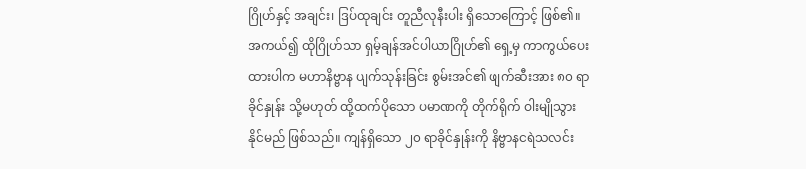ဂြိုဟ်နှင့် အချင်း၊ ဒြပ်ထုချင်း တူညီလုနီးပါး ရှိသောကြောင့် ဖြစ်၏။
အကယ်၍ ထိုဂြိုဟ်သာ ရှမ့်ချန်အင်ပါယာဂြိုဟ်၏ ရှေ့မှ ကာကွယ်ပေးထားပါက မဟာနိဗ္ဗာန ပျက်သုန်းခြင်း စွမ်းအင်၏ ဖျက်ဆီးအား ၈၀ ရာခိုင်နှုန်း သို့မဟုတ် ထို့ထက်ပိုသော ပမာဏကို တိုက်ရိုက် ဝါးမျိုသွားနိုင်မည် ဖြစ်သည်။ ကျန်ရှိသော ၂၀ ရာခိုင်နှုန်းကို နိဗ္ဗာနငရဲသလင်း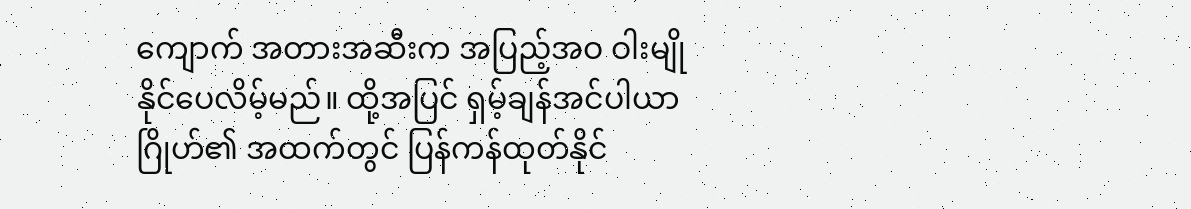ကျောက် အတားအဆီးက အပြည့်အဝ ဝါးမျို နိုင်ပေလိမ့်မည်။ ထို့အပြင် ရှမ့်ချန်အင်ပါယာ ဂြိုဟ်၏ အထက်တွင် ပြန်ကန်ထုတ်နိုင်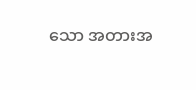သော အတားအ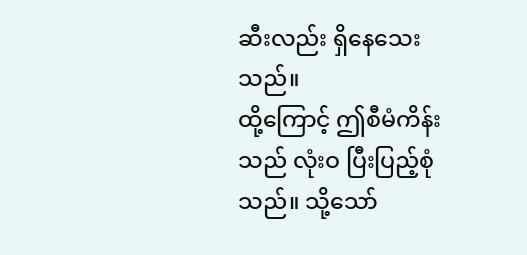ဆီးလည်း ရှိနေသေးသည်။
ထို့ကြောင့် ဤစီမံကိန်းသည် လုံးဝ ပြီးပြည့်စုံသည်။ သို့သော်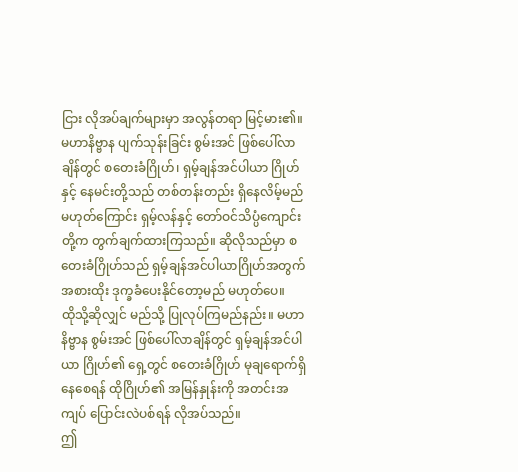ငြား လိုအပ်ချက်များမှာ အလွန်တရာ မြင့်မား၏။ မဟာနိဗ္ဗာန ပျက်သုန်းခြင်း စွမ်းအင် ဖြစ်ပေါ်လာချိန်တွင် စတေးခံဂြိုဟ်၊ ရှမ့်ချန်အင်ပါယာ ဂြိုဟ်နှင့် နေမင်းတို့သည် တစ်တန်းတည်း ရှိနေလိမ့်မည် မဟုတ်ကြောင်း ရှမ့်လန်နှင့် တော်ဝင်သိပ္ပံကျောင်းတို့က တွက်ချက်ထားကြသည်။ ဆိုလိုသည်မှာ စတေးခံဂြိုဟ်သည် ရှမ့်ချန်အင်ပါယာဂြိုဟ်အတွက် အစားထိုး ဒုက္ခခံပေးနိုင်တော့မည် မဟုတ်ပေ။
ထိုသို့ဆိုလျှင် မည်သို့ ပြုလုပ်ကြမည်နည်း။ မဟာနိဗ္ဗာန စွမ်းအင် ဖြစ်ပေါ်လာချိန်တွင် ရှမ့်ချန်အင်ပါယာ ဂြိုဟ်၏ ရှေ့တွင် စတေးခံဂြိုဟ် မုချရောက်ရှိနေစေရန် ထိုဂြိုဟ်၏ အမြန်နှုန်းကို အတင်းအကျပ် ပြောင်းလဲပစ်ရန် လိုအပ်သည်။
ဤ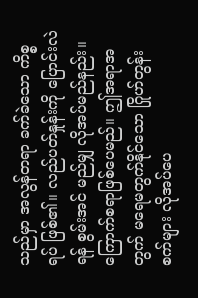သည်မှာ အလွန်တရာ ခက်ခဲသော ကိစ္စရပ် ဖြစ်၏။ လည်ပတ်နှုန်းကို ပြောင်းလဲရန် စွမ်းအင် မည်မျှ လိုအပ်မည်နည်း။ ကြောက်စရာဖြစ်ပေမည်။ ဤအရာအတွက် မရေမတွက်နိုင်သော ဂြိုဟ်တွန်းစက်များ လိုအပ်ပေ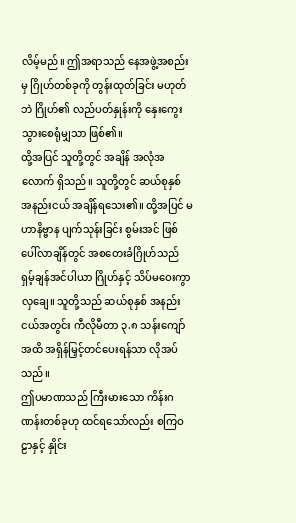လိမ့်မည်။ ဤအရာသည် နေအဖွဲ့အစည်းမှ ဂြိုဟ်တစ်ခုကို တွန်းထုတ်ခြင်း မဟုတ်ဘဲ ဂြိုဟ်၏ လည်ပတ်နှုန်းကို နှေးကွေးသွားစေရုံမျှသာ ဖြစ်၏။
ထို့အပြင် သူတို့တွင် အချိန် အလုံအလောက် ရှိသည်။ သူတို့တွင် ဆယ်စုနှစ် အနည်းငယ် အချိန်ရသေး၏။ ထို့အပြင် မဟာနိဗ္ဗာန ပျက်သုန်းခြင်း စွမ်းအင် ဖြစ်ပေါ်လာချိန်တွင် အစတေးခံဂြိုဟ်သည် ရှမ့်ချန်အင်ပါယာ ဂြိုဟ်နှင့် သိပ်မဝေးကွာလှချေ။ သူတို့သည် ဆယ်စုနှစ် အနည်းငယ်အတွင်း ကီလိုမီတာ ၃.၈ သန်းကျော်အထိ အရှိန်မြှင့်တင်ပေးရန်သာ လိုအပ်သည်။
ဤပမာဏသည် ကြီးမားသော ကိန်းဂဏန်းတစ်ခုဟု ထင်ရသော်လည်း စကြဝဠာနှင့် နှိုင်း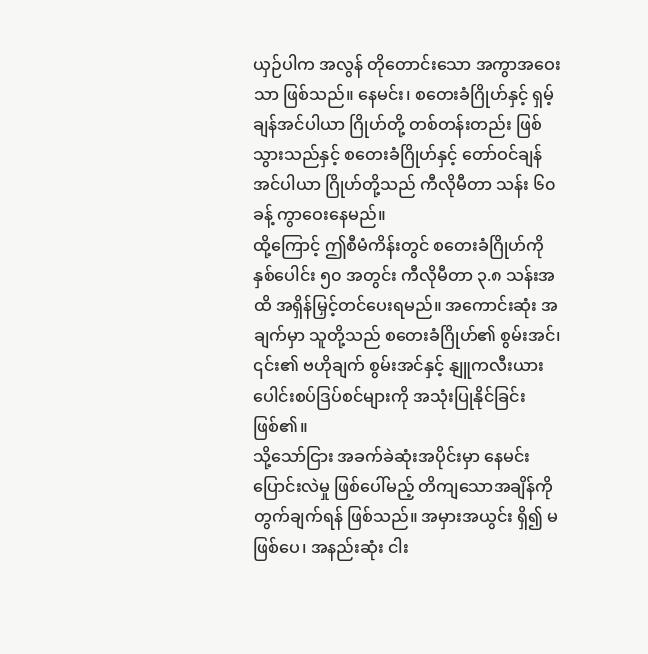ယှဉ်ပါက အလွန် တိုတောင်းသော အကွာအဝေးသာ ဖြစ်သည်။ နေမင်း၊ စတေးခံဂြိုဟ်နှင့် ရှမ့်ချန်အင်ပါယာ ဂြိုဟ်တို့ တစ်တန်းတည်း ဖြစ်သွားသည်နှင့် စတေးခံဂြိုဟ်နှင့် တော်ဝင်ချန်အင်ပါယာ ဂြိုဟ်တို့သည် ကီလိုမီတာ သန်း ၆၀ ခန့် ကွာဝေးနေမည်။
ထို့ကြောင့် ဤစီမံကိန်းတွင် စတေးခံဂြိုဟ်ကို နှစ်ပေါင်း ၅၀ အတွင်း ကီလိုမီတာ ၃.၈ သန်းအထိ အရှိန်မြှင့်တင်ပေးရမည်။ အကောင်းဆုံး အချက်မှာ သူတို့သည် စတေးခံဂြိုဟ်၏ စွမ်းအင်၊ ၎င်း၏ ဗဟိုချက် စွမ်းအင်နှင့် နျူကလီးယား ပေါင်းစပ်ဒြပ်စင်များကို အသုံးပြုနိုင်ခြင်း ဖြစ်၏။
သို့သော်ငြား အခက်ခဲဆုံးအပိုင်းမှာ နေမင်း ပြောင်းလဲမှု ဖြစ်ပေါ်မည့် တိကျသောအချိန်ကို တွက်ချက်ရန် ဖြစ်သည်။ အမှားအယွင်း ရှိ၍ မဖြစ်ပေ၊ အနည်းဆုံး ငါး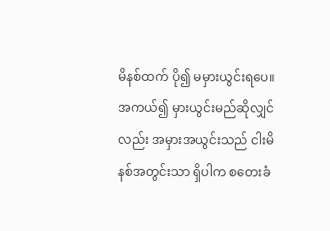မိနစ်ထက် ပို၍ မမှားယွင်းရပေ။ အကယ်၍ မှားယွင်းမည်ဆိုလျှင်လည်း အမှားအယွင်းသည် ငါးမိနစ်အတွင်းသာ ရှိပါက စတေးခံ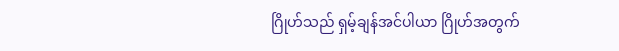ဂြိုဟ်သည် ရှမ့်ချန်အင်ပါယာ ဂြိုဟ်အတွက်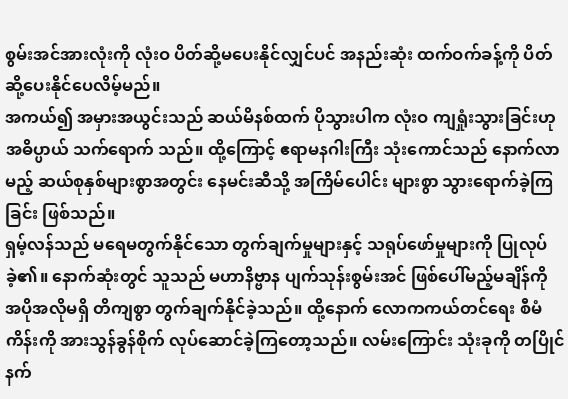စွမ်းအင်အားလုံးကို လုံးဝ ပိတ်ဆို့မပေးနိုင်လျှင်ပင် အနည်းဆုံး ထက်ဝက်ခန့်ကို ပိတ်ဆို့ပေးနိုင်ပေလိမ့်မည်။
အကယ်၍ အမှားအယွင်းသည် ဆယ်မိနစ်ထက် ပိုသွားပါက လုံးဝ ကျရှုံးသွားခြင်းဟု အဓိပ္ပာယ် သက်ရောက် သည်။ ထို့ကြောင့် ဧရာမနဂါးကြီး သုံးကောင်သည် နောက်လာမည့် ဆယ်စုနှစ်များစွာအတွင်း နေမင်းဆီသို့ အကြိမ်ပေါင်း များစွာ သွားရောက်ခဲ့ကြခြင်း ဖြစ်သည်။
ရှမ့်လန်သည် မရေမတွက်နိုင်သော တွက်ချက်မှုများနှင့် သရုပ်ဖော်မှုများကို ပြုလုပ်ခဲ့၏။ နောက်ဆုံးတွင် သူသည် မဟာနိဗ္ဗာန ပျက်သုန်းစွမ်းအင် ဖြစ်ပေါ်မည့်မချိန်ကို အပိုအလိုမရှိ တိကျစွာ တွက်ချက်နိုင်ခဲ့သည်။ ထို့နောက် လောကကယ်တင်ရေး စီမံကိန်းကို အားသွန်ခွန်စိုက် လုပ်ဆောင်ခဲ့ကြတော့သည်။ လမ်းကြောင်း သုံးခုကို တပြိုင်နက်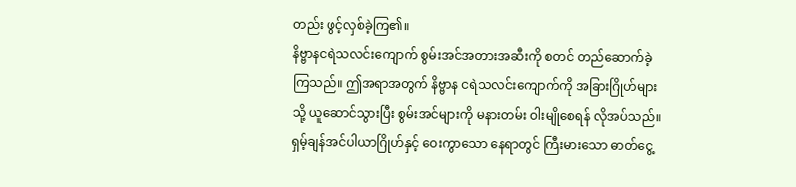တည်း ဖွင့်လှစ်ခဲ့ကြ၏။
နိဗ္ဗာနငရဲသလင်းကျောက် စွမ်းအင်အတားအဆီးကို စတင် တည်ဆောက်ခဲ့ကြသည်။ ဤအရာအတွက် နိဗ္ဗာန ငရဲသလင်းကျောက်ကို အခြားဂြိုဟ်များသို့ ယူဆောင်သွားပြီး စွမ်းအင်များကို မနားတမ်း ဝါးမျိုစေရန် လိုအပ်သည်။
ရှမ့်ချန်အင်ပါယာဂြိုဟ်နှင့် ဝေးကွာသော နေရာတွင် ကြီးမားသော ဓာတ်ငွေ့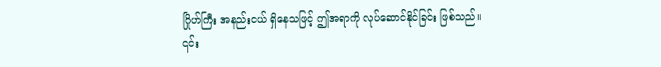ဂြိုဟ်ကြီး အနည်းငယ် ရှိနေသဖြင့် ဤအရာကို လုပ်ဆောင်နိုင်ခြင်း ဖြစ်သည်။ ၎င်း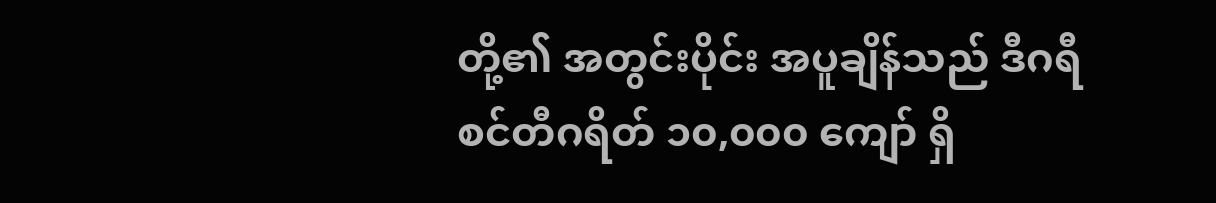တို့၏ အတွင်းပိုင်း အပူချိန်သည် ဒီဂရီ စင်တီဂရိတ် ၁၀,၀၀၀ ကျော် ရှိ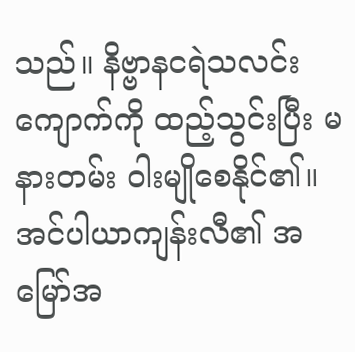သည်။ နိဗ္ဗာနငရဲသလင်းကျောက်ကို ထည့်သွင်းပြီး မနားတမ်း ဝါးမျိုစေနိုင်၏။
အင်ပါယာကျန်းလီ၏ အမြော်အ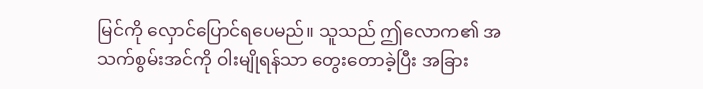မြင်ကို လှောင်ပြောင်ရပေမည်။ သူသည် ဤလောက၏ အသက်စွမ်းအင်ကို ဝါးမျိုရန်သာ တွေးတောခဲ့ပြီး အခြား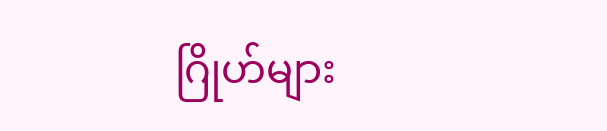ဂြိုဟ်များ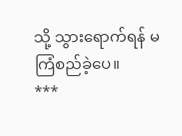သို့ သွားရောက်ရန် မကြံစည်ခဲ့ပေ။
***